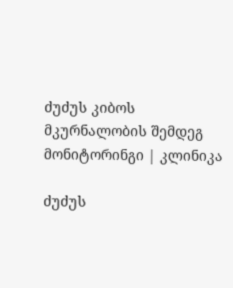ძუძუს კიბოს მკურნალობის შემდეგ მონიტორინგი | კლინიკა

ძუძუს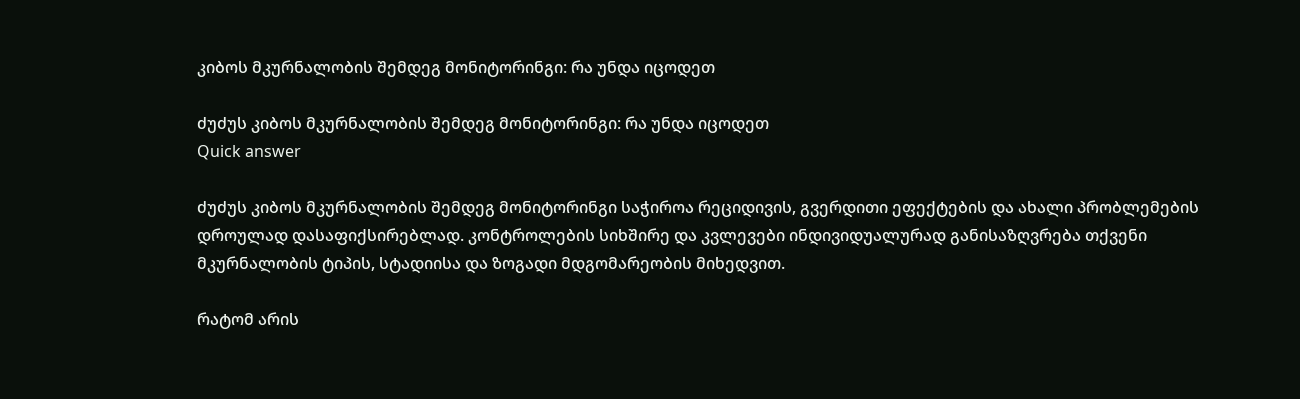კიბოს მკურნალობის შემდეგ მონიტორინგი: რა უნდა იცოდეთ

ძუძუს კიბოს მკურნალობის შემდეგ მონიტორინგი: რა უნდა იცოდეთ
Quick answer

ძუძუს კიბოს მკურნალობის შემდეგ მონიტორინგი საჭიროა რეციდივის, გვერდითი ეფექტების და ახალი პრობლემების დროულად დასაფიქსირებლად. კონტროლების სიხშირე და კვლევები ინდივიდუალურად განისაზღვრება თქვენი მკურნალობის ტიპის, სტადიისა და ზოგადი მდგომარეობის მიხედვით.

რატომ არის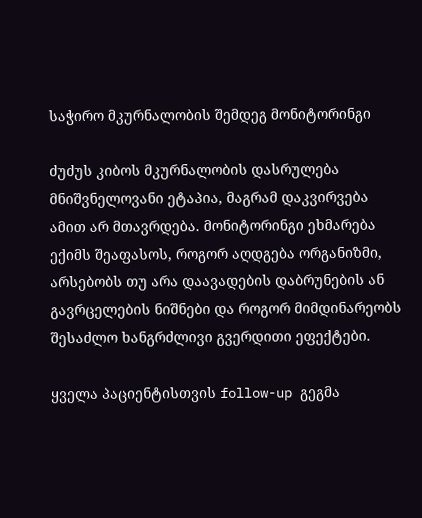საჭირო მკურნალობის შემდეგ მონიტორინგი

ძუძუს კიბოს მკურნალობის დასრულება მნიშვნელოვანი ეტაპია, მაგრამ დაკვირვება ამით არ მთავრდება. მონიტორინგი ეხმარება ექიმს შეაფასოს, როგორ აღდგება ორგანიზმი, არსებობს თუ არა დაავადების დაბრუნების ან გავრცელების ნიშნები და როგორ მიმდინარეობს შესაძლო ხანგრძლივი გვერდითი ეფექტები.

ყველა პაციენტისთვის follow-up გეგმა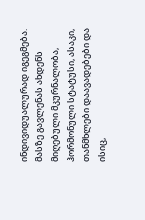ინდივიდუალურად იგეგმება. მასზე გავლენას ახდენს მიღებული მკურნალობა, ჰორმონული სტატუსი, ასაკი, თანმხლები დაავადებები და ისიც,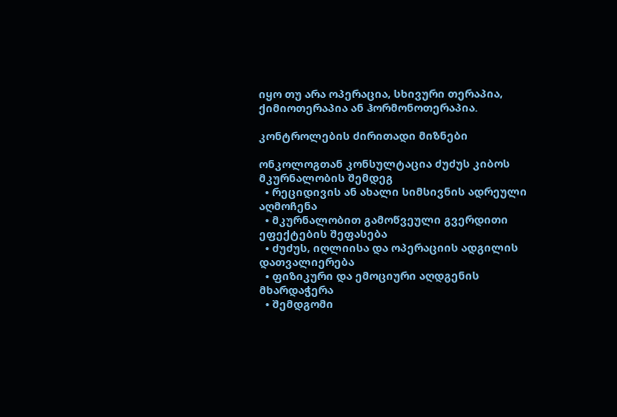იყო თუ არა ოპერაცია, სხივური თერაპია, ქიმიოთერაპია ან ჰორმონოთერაპია.

კონტროლების ძირითადი მიზნები

ონკოლოგთან კონსულტაცია ძუძუს კიბოს მკურნალობის შემდეგ
  • რეციდივის ან ახალი სიმსივნის ადრეული აღმოჩენა
  • მკურნალობით გამოწვეული გვერდითი ეფექტების შეფასება
  • ძუძუს, იღლიისა და ოპერაციის ადგილის დათვალიერება
  • ფიზიკური და ემოციური აღდგენის მხარდაჭერა
  • შემდგომი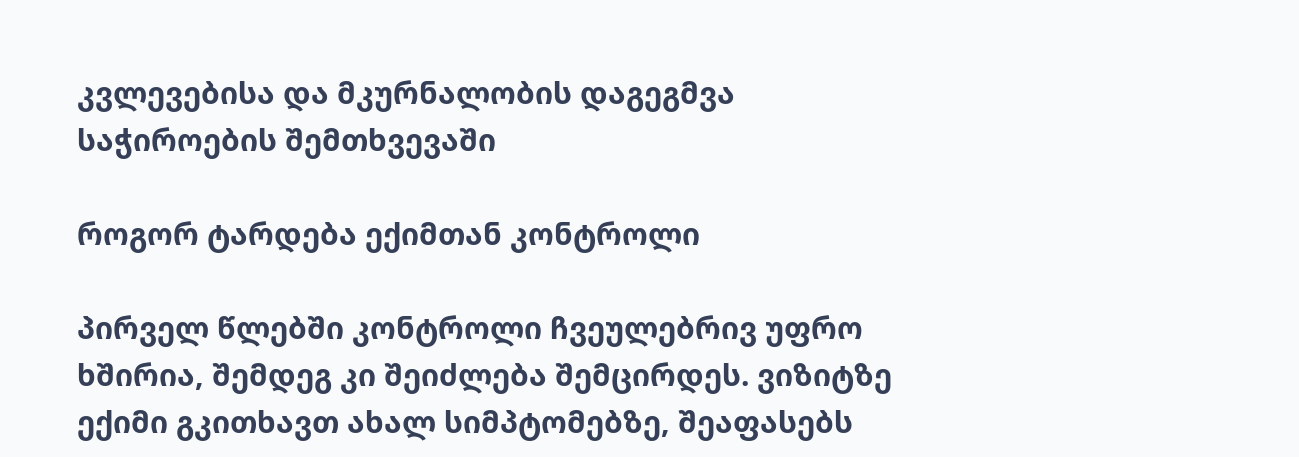კვლევებისა და მკურნალობის დაგეგმვა საჭიროების შემთხვევაში

როგორ ტარდება ექიმთან კონტროლი

პირველ წლებში კონტროლი ჩვეულებრივ უფრო ხშირია, შემდეგ კი შეიძლება შემცირდეს. ვიზიტზე ექიმი გკითხავთ ახალ სიმპტომებზე, შეაფასებს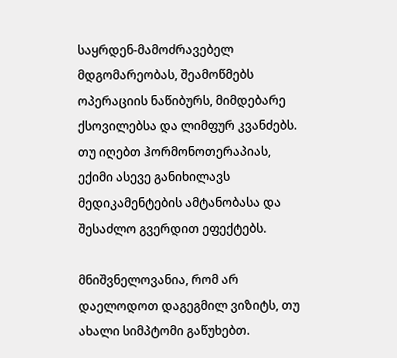საყრდენ-მამოძრავებელ მდგომარეობას, შეამოწმებს ოპერაციის ნაწიბურს, მიმდებარე ქსოვილებსა და ლიმფურ კვანძებს. თუ იღებთ ჰორმონოთერაპიას, ექიმი ასევე განიხილავს მედიკამენტების ამტანობასა და შესაძლო გვერდით ეფექტებს.

მნიშვნელოვანია, რომ არ დაელოდოთ დაგეგმილ ვიზიტს, თუ ახალი სიმპტომი გაწუხებთ.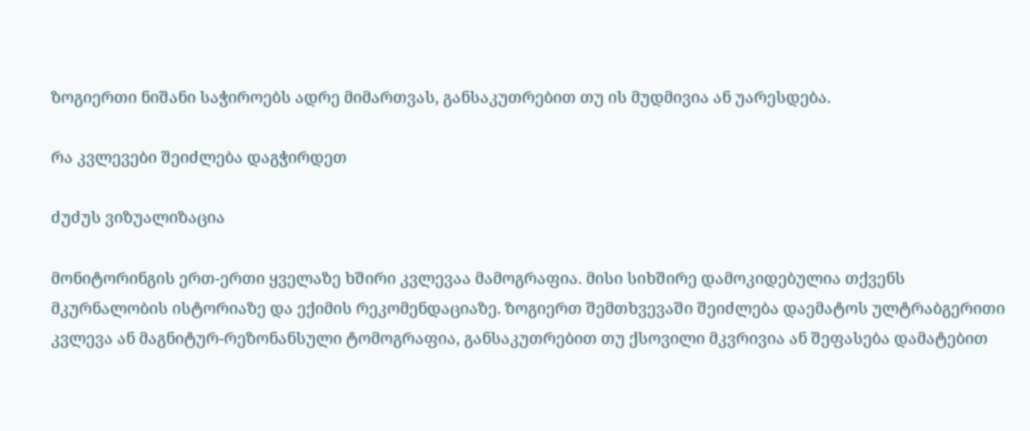ზოგიერთი ნიშანი საჭიროებს ადრე მიმართვას, განსაკუთრებით თუ ის მუდმივია ან უარესდება.

რა კვლევები შეიძლება დაგჭირდეთ

ძუძუს ვიზუალიზაცია

მონიტორინგის ერთ-ერთი ყველაზე ხშირი კვლევაა მამოგრაფია. მისი სიხშირე დამოკიდებულია თქვენს მკურნალობის ისტორიაზე და ექიმის რეკომენდაციაზე. ზოგიერთ შემთხვევაში შეიძლება დაემატოს ულტრაბგერითი კვლევა ან მაგნიტურ-რეზონანსული ტომოგრაფია, განსაკუთრებით თუ ქსოვილი მკვრივია ან შეფასება დამატებით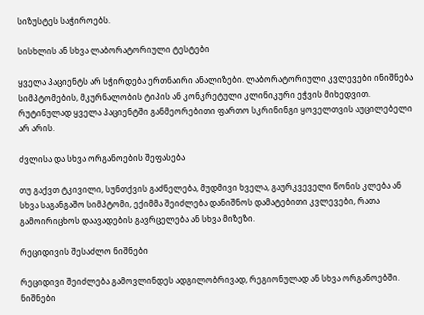სიზუსტეს საჭიროებს.

სისხლის ან სხვა ლაბორატორიული ტესტები

ყველა პაციენტს არ სჭირდება ერთნაირი ანალიზები. ლაბორატორიული კვლევები ინიშნება სიმპტომების, მკურნალობის ტიპის ან კონკრეტული კლინიკური ეჭვის მიხედვით. რუტინულად ყველა პაციენტში განმეორებითი ფართო სკრინინგი ყოველთვის აუცილებელი არ არის.

ძვლისა და სხვა ორგანოების შეფასება

თუ გაქვთ ტკივილი, სუნთქვის გაძნელება, მუდმივი ხველა, გაურკვეველი წონის კლება ან სხვა საგანგაშო სიმპტომი, ექიმმა შეიძლება დანიშნოს დამატებითი კვლევები, რათა გამოირიცხოს დაავადების გავრცელება ან სხვა მიზეზი.

რეციდივის შესაძლო ნიშნები

რეციდივი შეიძლება გამოვლინდეს ადგილობრივად, რეგიონულად ან სხვა ორგანოებში. ნიშნები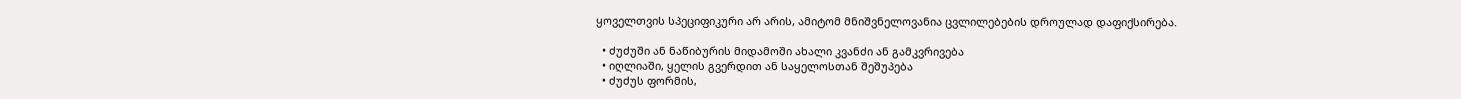ყოველთვის სპეციფიკური არ არის, ამიტომ მნიშვნელოვანია ცვლილებების დროულად დაფიქსირება.

  • ძუძუში ან ნაწიბურის მიდამოში ახალი კვანძი ან გამკვრივება
  • იღლიაში, ყელის გვერდით ან საყელოსთან შეშუპება
  • ძუძუს ფორმის,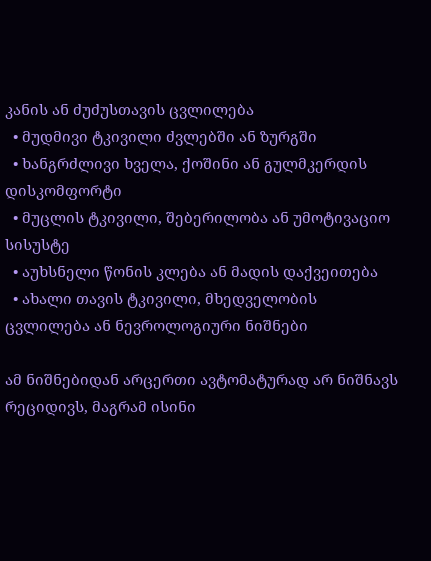კანის ან ძუძუსთავის ცვლილება
  • მუდმივი ტკივილი ძვლებში ან ზურგში
  • ხანგრძლივი ხველა, ქოშინი ან გულმკერდის დისკომფორტი
  • მუცლის ტკივილი, შებერილობა ან უმოტივაციო სისუსტე
  • აუხსნელი წონის კლება ან მადის დაქვეითება
  • ახალი თავის ტკივილი, მხედველობის ცვლილება ან ნევროლოგიური ნიშნები

ამ ნიშნებიდან არცერთი ავტომატურად არ ნიშნავს რეციდივს, მაგრამ ისინი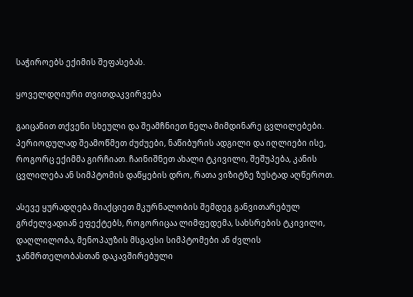საჭიროებს ექიმის შეფასებას.

ყოველდღიური თვითდაკვირვება

გაიცანით თქვენი სხეული და შეამჩნიეთ ნელა მიმდინარე ცვლილებები. პერიოდულად შეამოწმეთ ძუძუები, ნაწიბურის ადგილი და იღლიები ისე, როგორც ექიმმა გირჩიათ. ჩაინიშნეთ ახალი ტკივილი, შეშუპება, კანის ცვლილება ან სიმპტომის დაწყების დრო, რათა ვიზიტზე ზუსტად აღწეროთ.

ასევე ყურადღება მიაქციეთ მკურნალობის შემდეგ განვითარებულ გრძელვადიან ეფექტებს, როგორიცაა ლიმფედემა, სახსრების ტკივილი, დაღლილობა, მენოპაუზის მსგავსი სიმპტომები ან ძვლის ჯანმრთელობასთან დაკავშირებული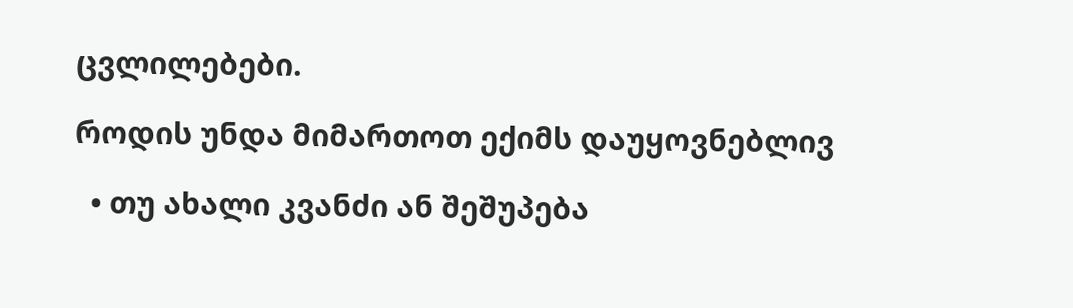ცვლილებები.

როდის უნდა მიმართოთ ექიმს დაუყოვნებლივ

  • თუ ახალი კვანძი ან შეშუპება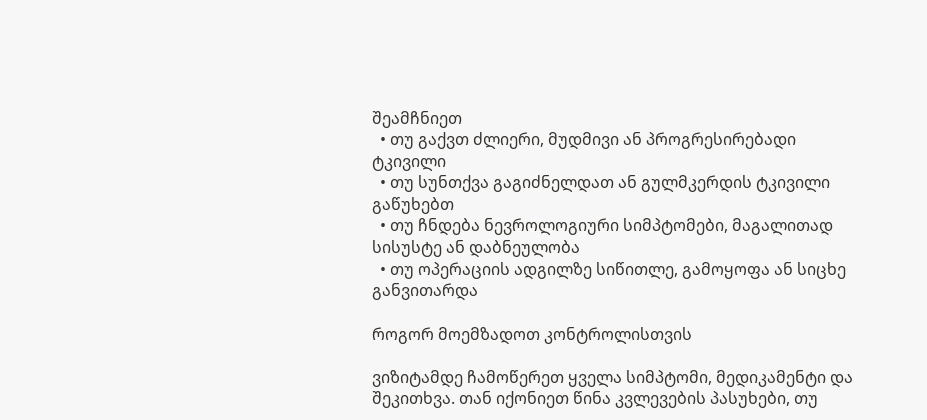შეამჩნიეთ
  • თუ გაქვთ ძლიერი, მუდმივი ან პროგრესირებადი ტკივილი
  • თუ სუნთქვა გაგიძნელდათ ან გულმკერდის ტკივილი გაწუხებთ
  • თუ ჩნდება ნევროლოგიური სიმპტომები, მაგალითად სისუსტე ან დაბნეულობა
  • თუ ოპერაციის ადგილზე სიწითლე, გამოყოფა ან სიცხე განვითარდა

როგორ მოემზადოთ კონტროლისთვის

ვიზიტამდე ჩამოწერეთ ყველა სიმპტომი, მედიკამენტი და შეკითხვა. თან იქონიეთ წინა კვლევების პასუხები, თუ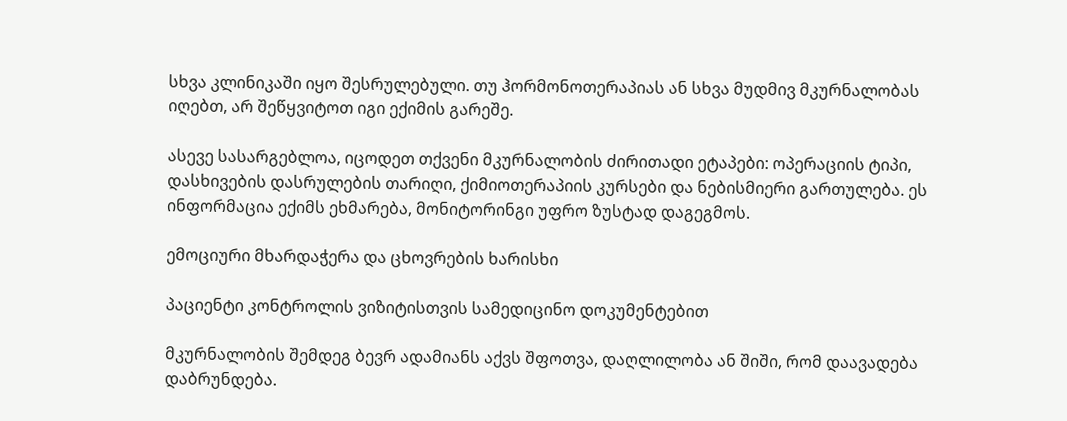სხვა კლინიკაში იყო შესრულებული. თუ ჰორმონოთერაპიას ან სხვა მუდმივ მკურნალობას იღებთ, არ შეწყვიტოთ იგი ექიმის გარეშე.

ასევე სასარგებლოა, იცოდეთ თქვენი მკურნალობის ძირითადი ეტაპები: ოპერაციის ტიპი, დასხივების დასრულების თარიღი, ქიმიოთერაპიის კურსები და ნებისმიერი გართულება. ეს ინფორმაცია ექიმს ეხმარება, მონიტორინგი უფრო ზუსტად დაგეგმოს.

ემოციური მხარდაჭერა და ცხოვრების ხარისხი

პაციენტი კონტროლის ვიზიტისთვის სამედიცინო დოკუმენტებით

მკურნალობის შემდეგ ბევრ ადამიანს აქვს შფოთვა, დაღლილობა ან შიში, რომ დაავადება დაბრუნდება.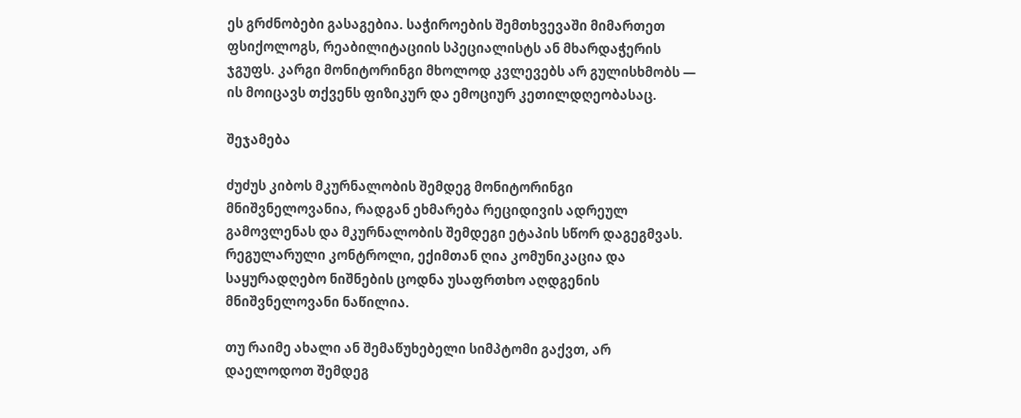ეს გრძნობები გასაგებია. საჭიროების შემთხვევაში მიმართეთ ფსიქოლოგს, რეაბილიტაციის სპეციალისტს ან მხარდაჭერის ჯგუფს. კარგი მონიტორინგი მხოლოდ კვლევებს არ გულისხმობს — ის მოიცავს თქვენს ფიზიკურ და ემოციურ კეთილდღეობასაც.

შეჯამება

ძუძუს კიბოს მკურნალობის შემდეგ მონიტორინგი მნიშვნელოვანია, რადგან ეხმარება რეციდივის ადრეულ გამოვლენას და მკურნალობის შემდეგი ეტაპის სწორ დაგეგმვას. რეგულარული კონტროლი, ექიმთან ღია კომუნიკაცია და საყურადღებო ნიშნების ცოდნა უსაფრთხო აღდგენის მნიშვნელოვანი ნაწილია.

თუ რაიმე ახალი ან შემაწუხებელი სიმპტომი გაქვთ, არ დაელოდოთ შემდეგ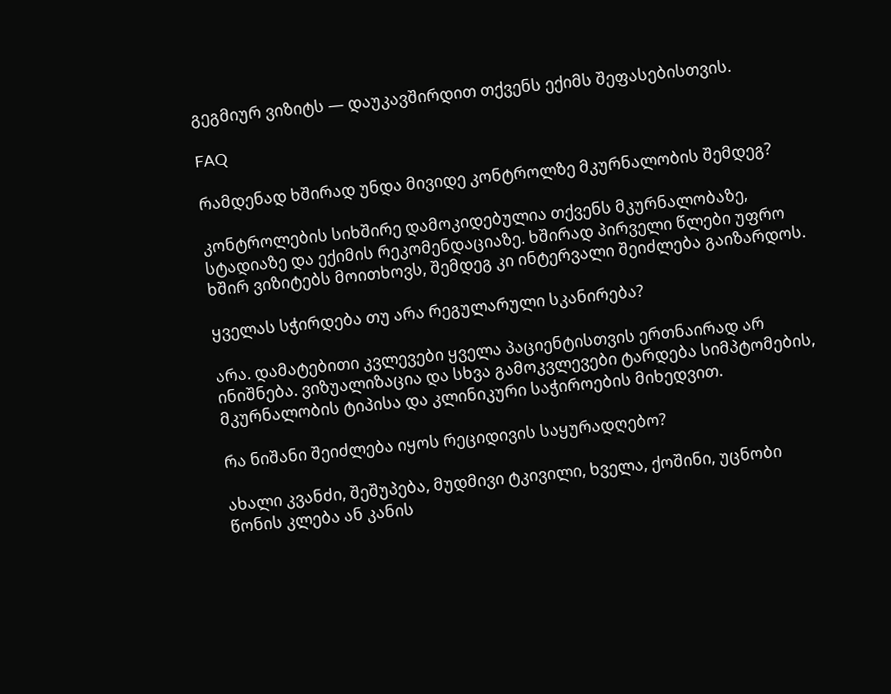გეგმიურ ვიზიტს — დაუკავშირდით თქვენს ექიმს შეფასებისთვის.

FAQ

რამდენად ხშირად უნდა მივიდე კონტროლზე მკურნალობის შემდეგ?

კონტროლების სიხშირე დამოკიდებულია თქვენს მკურნალობაზე, სტადიაზე და ექიმის რეკომენდაციაზე. ხშირად პირველი წლები უფრო ხშირ ვიზიტებს მოითხოვს, შემდეგ კი ინტერვალი შეიძლება გაიზარდოს.

ყველას სჭირდება თუ არა რეგულარული სკანირება?

არა. დამატებითი კვლევები ყველა პაციენტისთვის ერთნაირად არ ინიშნება. ვიზუალიზაცია და სხვა გამოკვლევები ტარდება სიმპტომების, მკურნალობის ტიპისა და კლინიკური საჭიროების მიხედვით.

რა ნიშანი შეიძლება იყოს რეციდივის საყურადღებო?

ახალი კვანძი, შეშუპება, მუდმივი ტკივილი, ხველა, ქოშინი, უცნობი წონის კლება ან კანის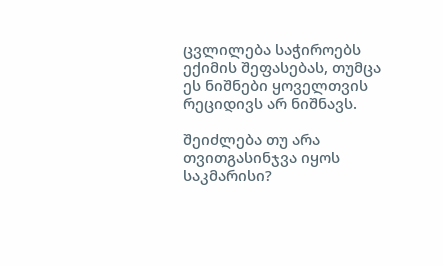ცვლილება საჭიროებს ექიმის შეფასებას, თუმცა ეს ნიშნები ყოველთვის რეციდივს არ ნიშნავს.

შეიძლება თუ არა თვითგასინჯვა იყოს საკმარისი?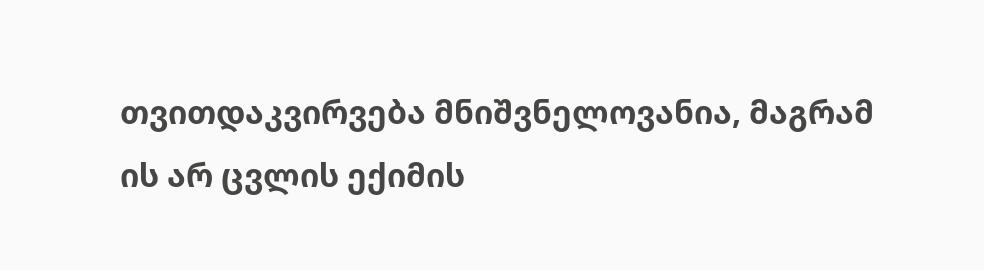თვითდაკვირვება მნიშვნელოვანია, მაგრამ ის არ ცვლის ექიმის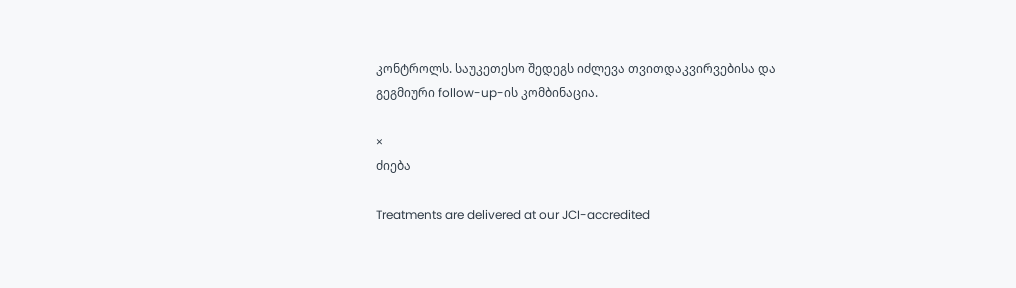კონტროლს. საუკეთესო შედეგს იძლევა თვითდაკვირვებისა და გეგმიური follow-up-ის კომბინაცია.

×
ძიება

Treatments are delivered at our JCI-accredited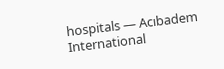hospitals — Acıbadem International